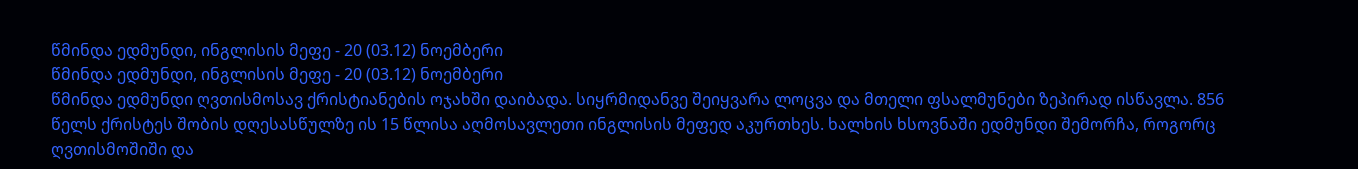წმინდა ედმუნდი, ინგლისის მეფე - 20 (03.12) ნოემბერი
წმინდა ედმუნდი, ინგლისის მეფე - 20 (03.12) ნოემბერი
წმინდა ედმუნდი ღვთისმოსავ ქრისტიანების ოჯახში დაიბადა. სიყრმიდანვე შეიყვარა ლოცვა და მთელი ფსალმუნები ზეპირად ისწავლა. 856 წელს ქრისტეს შობის დღესასწულზე ის 15 წლისა აღმოსავლეთი ინგლისის მეფედ აკურთხეს. ხალხის ხსოვნაში ედმუნდი შემორჩა, როგორც ღვთისმოშიში და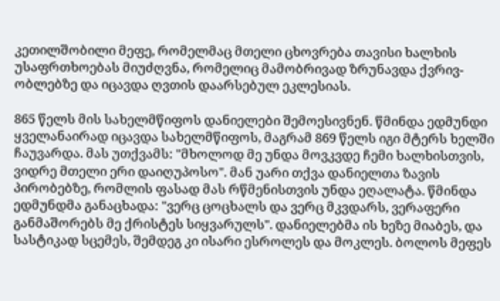კეთილშობილი მეფე, რომელმაც მთელი ცხოვრება თავისი ხალხის უსაფრთხოებას მიუძღვნა, რომელიც მამობრივად ზრუნავდა ქვრივ-ობლებზე და იცავდა ღვთის დაარსებულ ეკლესიას.

865 წელს მის სახელმწიფოს დანიელები შემოესივნენ. წმინდა ედმუნდი ყველანაირად იცავდა სახელმწიფოს, მაგრამ 869 წელს იგი მტერს ხელში ჩაუვარდა. მას უთქვამს: "მხოლოდ მე უნდა მოვკვდე ჩემი ხალხისთვის, ვიდრე მთელი ერი დაიღუპოსო". მან უარი თქვა დანიელთა ზავის პირობებზე, რომლის ფასად მას რწმენისთვის უნდა ეღალატა. წმინდა ედმუნდმა განაცხადა: "ვერც ცოცხალს და ვერც მკვდარს, ვერაფერი განმაშორებს მე ქრისტეს სიყვარულს". დანიელებმა ის ხეზე მიაბეს, და სასტიკად სცემეს, შემდეგ კი ისარი ესროლეს და მოკლეს. ბოლოს მეფეს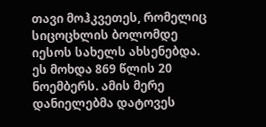თავი მოჰკვეთეს, რომელიც სიცოცხლის ბოლომდე იესოს სახელს ახსენებდა. ეს მოხდა 869 წლის 20 ნოემბერს. ამის მერე დანიელებმა დატოვეს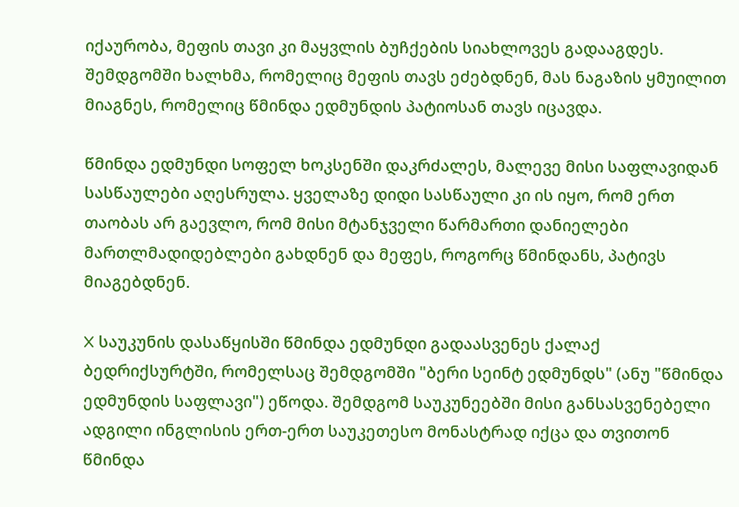იქაურობა, მეფის თავი კი მაყვლის ბუჩქების სიახლოვეს გადააგდეს. შემდგომში ხალხმა, რომელიც მეფის თავს ეძებდნენ, მას ნაგაზის ყმუილით მიაგნეს, რომელიც წმინდა ედმუნდის პატიოსან თავს იცავდა.

წმინდა ედმუნდი სოფელ ხოკსენში დაკრძალეს, მალევე მისი საფლავიდან სასწაულები აღესრულა. ყველაზე დიდი სასწაული კი ის იყო, რომ ერთ თაობას არ გაევლო, რომ მისი მტანჯველი წარმართი დანიელები მართლმადიდებლები გახდნენ და მეფეს, როგორც წმინდანს, პატივს მიაგებდნენ.

X საუკუნის დასაწყისში წმინდა ედმუნდი გადაასვენეს ქალაქ ბედრიქსურტში, რომელსაც შემდგომში "ბერი სეინტ ედმუნდს" (ანუ "წმინდა ედმუნდის საფლავი") ეწოდა. შემდგომ საუკუნეებში მისი განსასვენებელი ადგილი ინგლისის ერთ-ერთ საუკეთესო მონასტრად იქცა და თვითონ წმინდა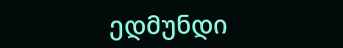ედმუნდი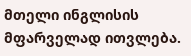მთელი ინგლისის მფარველად ითვლება.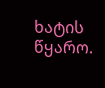ხატის წყარო.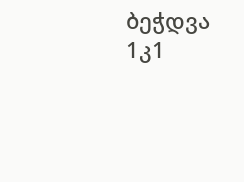ბეჭდვა
1კ1